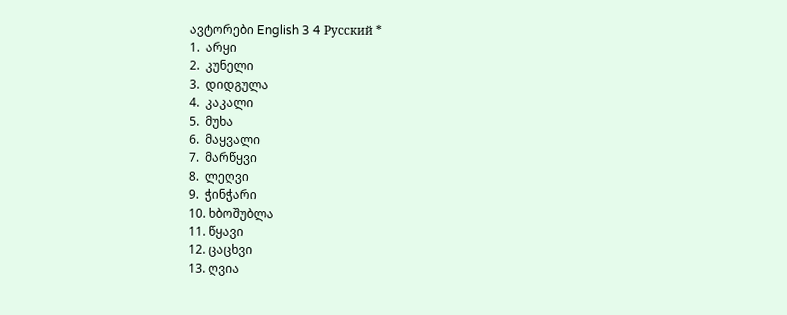ავტორები English 3 4 Русский *
1.  არყი
2.  კუნელი
3.  დიდგულა
4.  კაკალი
5.  მუხა
6.  მაყვალი
7.  მარწყვი
8.  ლეღვი
9.  ჭინჭარი
10. ხბოშუბლა
11. წყავი
12. ცაცხვი
13. ღვია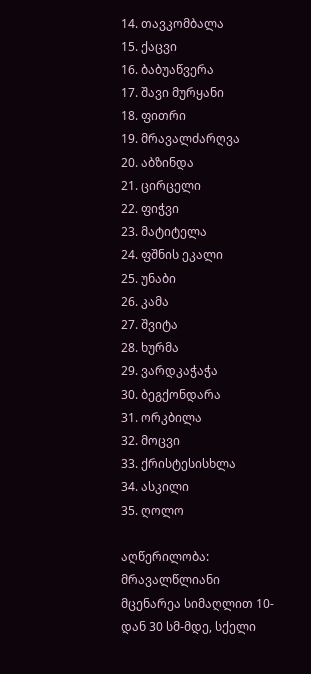14. თავკომბალა
15. ქაცვი
16. ბაბუაწვერა
17. შავი მურყანი
18. ფითრი
19. მრავალძარღვა
20. აბზინდა
21. ცირცელი
22. ფიჭვი
23. მატიტელა
24. ფშნის ეკალი
25. უნაბი
26. კამა
27. შვიტა
28. ხურმა
29. ვარდკაჭაჭა
30. ბეგქონდარა
31. ორკბილა
32. მოცვი
33. ქრისტესისხლა
34. ასკილი
35. ღოლო

აღწერილობა: მრავალწლიანი მცენარეა სიმაღლით 10-დან 30 სმ-მდე, სქელი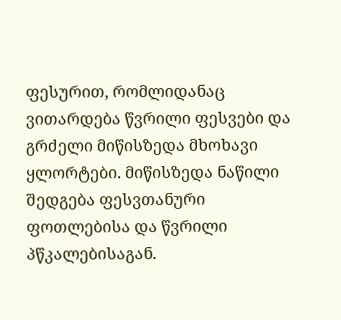ფესურით, რომლიდანაც ვითარდება წვრილი ფესვები და გრძელი მიწისზედა მხოხავი ყლორტები. მიწისზედა ნაწილი შედგება ფესვთანური ფოთლებისა და წვრილი პწკალებისაგან.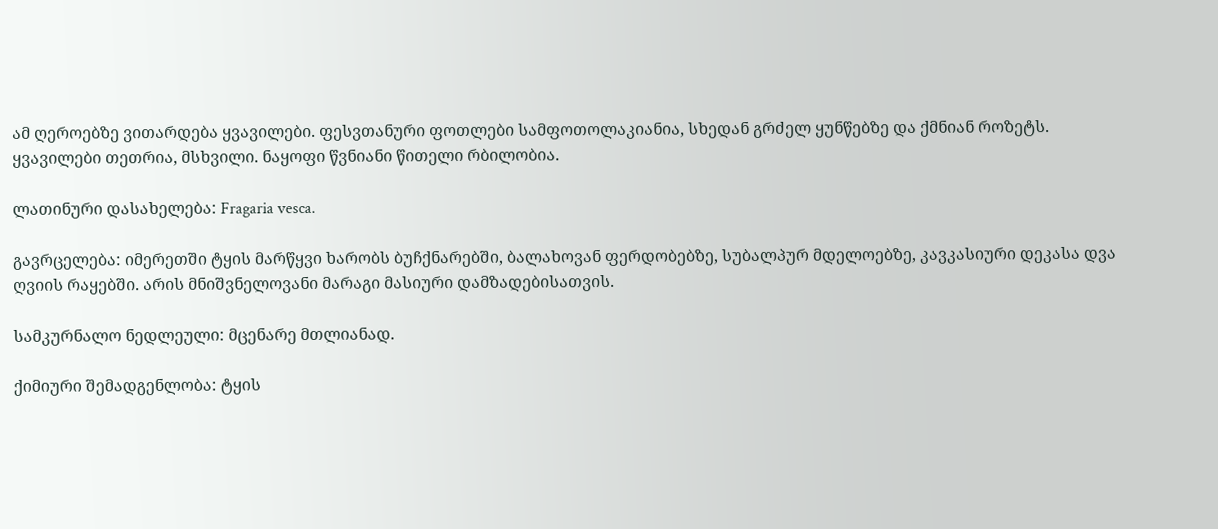ამ ღეროებზე ვითარდება ყვავილები. ფესვთანური ფოთლები სამფოთოლაკიანია, სხედან გრძელ ყუნწებზე და ქმნიან როზეტს. ყვავილები თეთრია, მსხვილი. ნაყოფი წვნიანი წითელი რბილობია.

ლათინური დასახელება: Fragaria vesca.

გავრცელება: იმერეთში ტყის მარწყვი ხარობს ბუჩქნარებში, ბალახოვან ფერდობებზე, სუბალპურ მდელოებზე, კავკასიური დეკასა დვა ღვიის რაყებში. არის მნიშვნელოვანი მარაგი მასიური დამზადებისათვის.

სამკურნალო ნედლეული: მცენარე მთლიანად.

ქიმიური შემადგენლობა: ტყის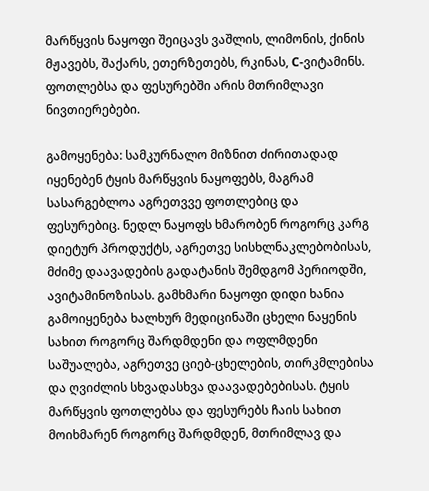მარწყვის ნაყოფი შეიცავს ვაშლის, ლიმონის, ქინის მჟავებს, შაქარს, ეთერზეთებს, რკინას, C-ვიტამინს. ფოთლებსა და ფესურებში არის მთრიმლავი ნივთიერებები.

გამოყენება: სამკურნალო მიზნით ძირითადად იყენებენ ტყის მარწყვის ნაყოფებს, მაგრამ სასარგებლოა აგრეთვვე ფოთლებიც და ფესურებიც. ნედლ ნაყოფს ხმარობენ როგორც კარგ დიეტურ პროდუქტს, აგრეთვე სისხლნაკლებობისას, მძიმე დაავადების გადატანის შემდგომ პერიოდში, ავიტამინოზისას. გამხმარი ნაყოფი დიდი ხანია გამოიყენება ხალხურ მედიცინაში ცხელი ნაყენის სახით როგორც შარდმდენი და ოფლმდენი საშუალება, აგრეთვე ციებ-ცხელების, თირკმლებისა და ღვიძლის სხვადასხვა დაავადებებისას. ტყის მარწყვის ფოთლებსა და ფესურებს ჩაის სახით მოიხმარენ როგორც შარდმდენ, მთრიმლავ და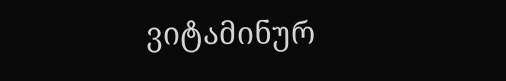ვიტამინურ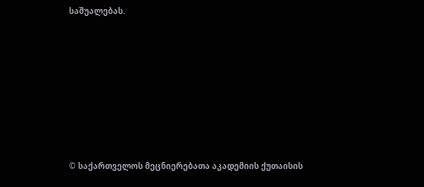საშუალებას.







© საქართველოს მეცნიერებათა აკადემიის ქუთაისის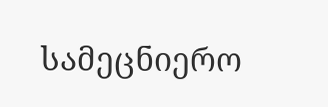სამეცნიერო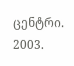ცენტრი. 2003.